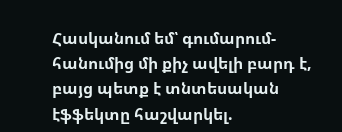Հասկանում եմ՝ գումարում-հանումից մի քիչ ավելի բարդ է, բայց պետք է տնտեսական էֆֆեկտը հաշվարկել.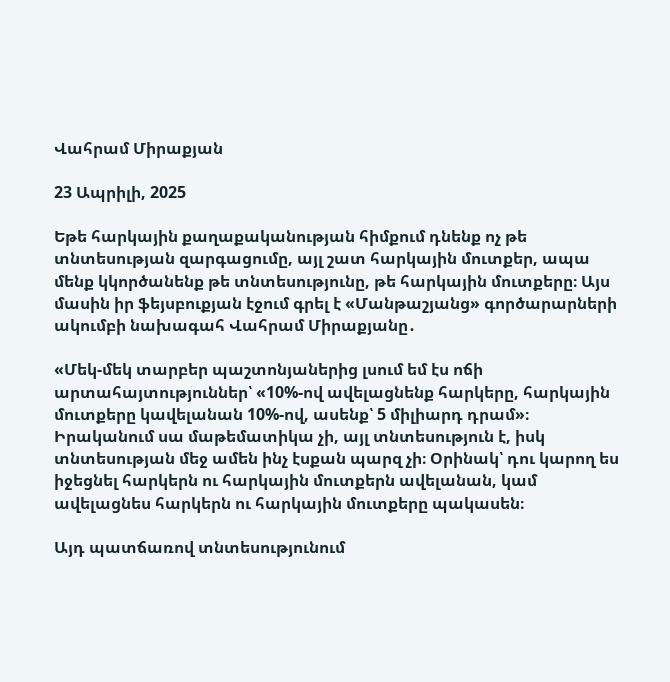Վահրամ Միրաքյան

23 Ապրիլի, 2025

Եթե հարկային քաղաքականության հիմքում դնենք ոչ թե տնտեսության զարգացումը, այլ շատ հարկային մուտքեր, ապա մենք կկործանենք թե տնտեսությունը, թե հարկային մուտքերը։ Այս մասին իր ֆեյսբուքյան էջում գրել է «Մանթաշյանց» գործարարների ակումբի նախագահ Վահրամ Միրաքյանը․

«Մեկ-մեկ տարբեր պաշտոնյաներից լսում եմ էս ոճի արտահայտություններ՝ «10%-ով ավելացնենք հարկերը, հարկային մուտքերը կավելանան 10%-ով, ասենք՝ 5 միլիարդ դրամ»։ Իրականում սա մաթեմատիկա չի, այլ տնտեսություն է, իսկ տնտեսության մեջ ամեն ինչ էսքան պարզ չի։ Օրինակ՝ դու կարող ես իջեցնել հարկերն ու հարկային մուտքերն ավելանան, կամ ավելացնես հարկերն ու հարկային մուտքերը պակասեն։

Այդ պատճառով տնտեսությունում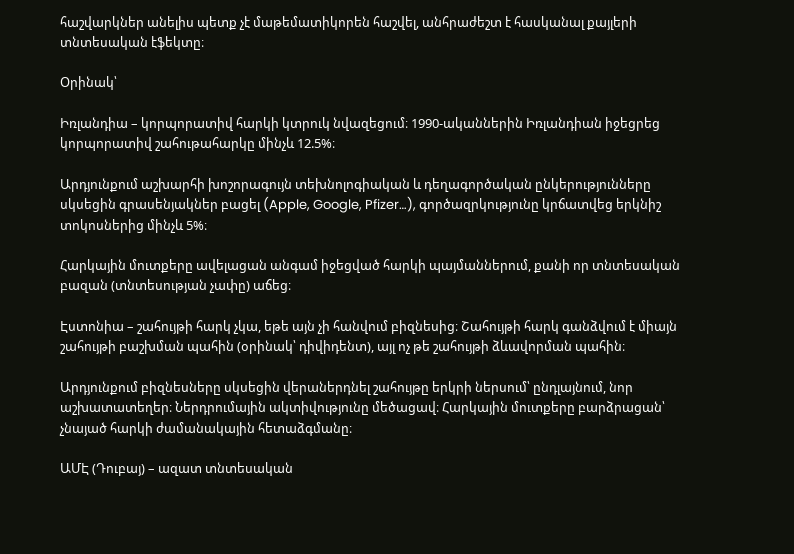հաշվարկներ անելիս պետք չէ մաթեմատիկորեն հաշվել, անհրաժեշտ է հասկանալ քայլերի տնտեսական էֆեկտը։

Օրինակ՝

Իռլանդիա – կորպորատիվ հարկի կտրուկ նվազեցում։ 1990-ականներին Իռլանդիան իջեցրեց կորպորատիվ շահութահարկը մինչև 12.5%։

Արդյունքում աշխարհի խոշորագույն տեխնոլոգիական և դեղագործական ընկերությունները սկսեցին գրասենյակներ բացել (Apple, Google, Pfizer…), գործազրկությունը կրճատվեց երկնիշ տոկոսներից մինչև 5%։

Հարկային մուտքերը ավելացան անգամ իջեցված հարկի պայմաններում, քանի որ տնտեսական բազան (տնտեսության չափը) աճեց։

Էստոնիա – շահույթի հարկ չկա, եթե այն չի հանվում բիզնեսից։ Շահույթի հարկ գանձվում է միայն շահույթի բաշխման պահին (օրինակ՝ դիվիդենտ), այլ ոչ թե շահույթի ձևավորման պահին։

Արդյունքում բիզնեսները սկսեցին վերաներդնել շահույթը երկրի ներսում՝ ընդլայնում, նոր աշխատատեղեր։ Ներդրումային ակտիվությունը մեծացավ։ Հարկային մուտքերը բարձրացան՝ չնայած հարկի ժամանակային հետաձգմանը։

ԱՄԷ (Դուբայ) – ազատ տնտեսական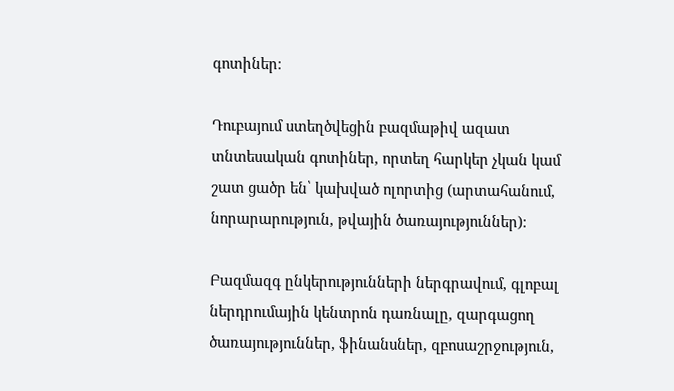գոտիներ։

Դուբայում ստեղծվեցին բազմաթիվ ազատ տնտեսական գոտիներ, որտեղ հարկեր չկան կամ շատ ցածր են՝ կախված ոլորտից (արտահանում, նորարարություն, թվային ծառայություններ)։

Բազմազգ ընկերությունների ներգրավում, գլոբալ ներդրումային կենտրոն դառնալը, զարգացող ծառայություններ, ֆինանսներ, զբոսաշրջություն,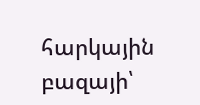հարկային բազայի՝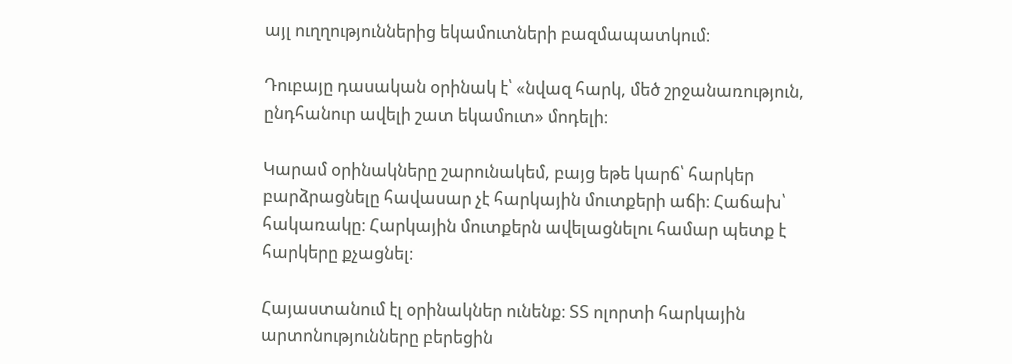այլ ուղղություններից եկամուտների բազմապատկում։

Դուբայը դասական օրինակ է՝ «նվազ հարկ, մեծ շրջանառություն, ընդհանուր ավելի շատ եկամուտ» մոդելի։

Կարամ օրինակները շարունակեմ, բայց եթե կարճ՝ հարկեր բարձրացնելը հավասար չէ հարկային մուտքերի աճի։ Հաճախ՝ հակառակը։ Հարկային մուտքերն ավելացնելու համար պետք է հարկերը քչացնել։

Հայաստանում էլ օրինակներ ունենք։ ՏՏ ոլորտի հարկային արտոնությունները բերեցին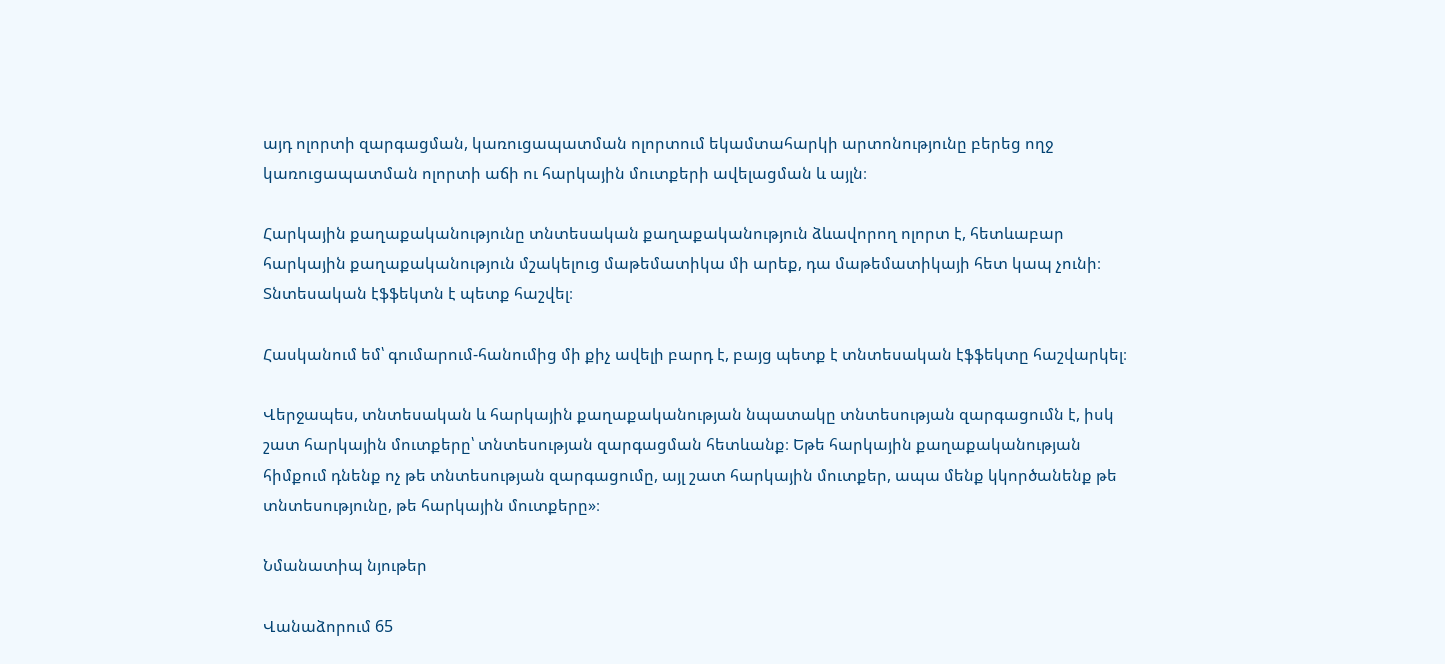այդ ոլորտի զարգացման, կառուցապատման ոլորտում եկամտահարկի արտոնությունը բերեց ողջ կառուցապատման ոլորտի աճի ու հարկային մուտքերի ավելացման և այլն։

Հարկային քաղաքականությունը տնտեսական քաղաքականություն ձևավորող ոլորտ է, հետևաբար հարկային քաղաքականություն մշակելուց մաթեմատիկա մի արեք, դա մաթեմատիկայի հետ կապ չունի։ Տնտեսական էֆֆեկտն է պետք հաշվել։

Հասկանում եմ՝ գումարում-հանումից մի քիչ ավելի բարդ է, բայց պետք է տնտեսական էֆֆեկտը հաշվարկել։

Վերջապես, տնտեսական և հարկային քաղաքականության նպատակը տնտեսության զարգացումն է, իսկ շատ հարկային մուտքերը՝ տնտեսության զարգացման հետևանք։ Եթե հարկային քաղաքականության հիմքում դնենք ոչ թե տնտեսության զարգացումը, այլ շատ հարկային մուտքեր, ապա մենք կկործանենք թե տնտեսությունը, թե հարկային մուտքերը»։

Նմանատիպ նյութեր

Վանաձորում 65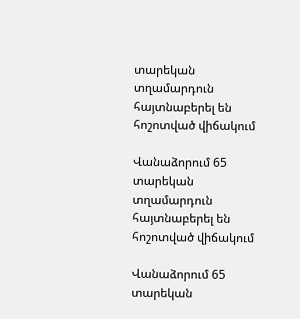տարեկան տղամարդուն հայտնաբերել են հոշոտված վիճակում

Վանաձորում 65 տարեկան տղամարդուն հայտնաբերել են հոշոտված վիճակում

Վանաձորում 65 տարեկան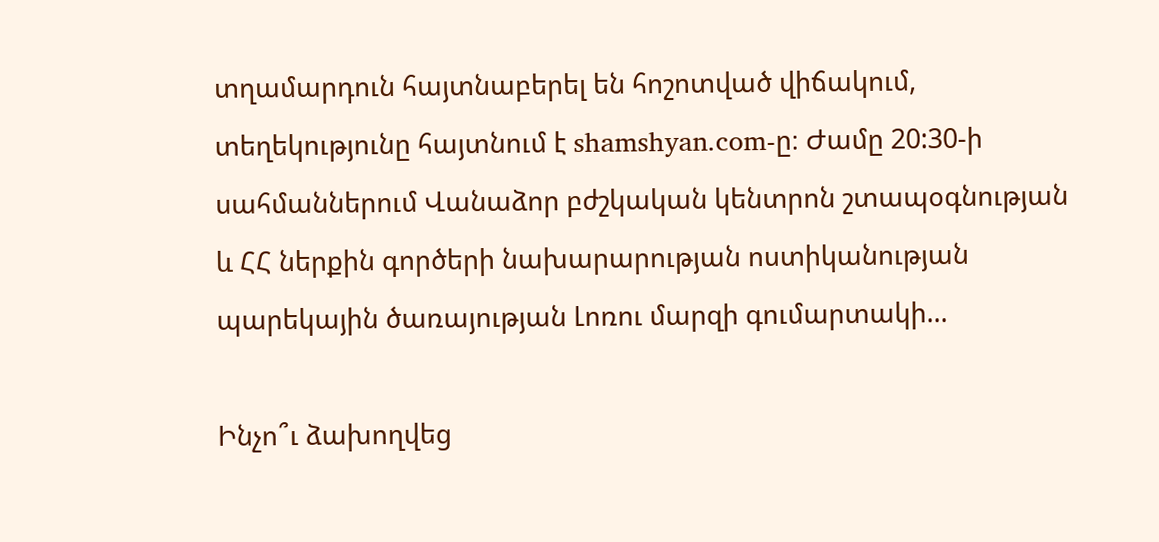տղամարդուն հայտնաբերել են հոշոտված վիճակում, տեղեկությունը հայտնում է shamshyan.com-ը։ Ժամը 20:30-ի սահմաններում Վանաձոր բժշկական կենտրոն շտապօգնության և ՀՀ ներքին գործերի նախարարության ոստիկանության պարեկային ծառայության Լոռու մարզի գումարտակի...

Ինչո՞ւ ձախողվեց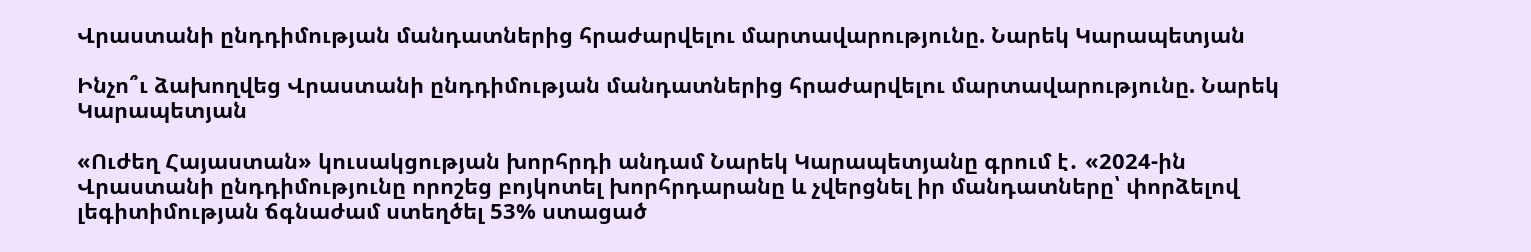Վրաստանի ընդդիմության մանդատներից հրաժարվելու մարտավարությունը. Նարեկ Կարապետյան

Ինչո՞ւ ձախողվեց Վրաստանի ընդդիմության մանդատներից հրաժարվելու մարտավարությունը. Նարեկ Կարապետյան

«Ուժեղ Հայաստան» կուսակցության խորհրդի անդամ Նարեկ Կարապետյանը գրում է․ «2024-ին Վրաստանի ընդդիմությունը որոշեց բոյկոտել խորհրդարանը և չվերցնել իր մանդատները՝ փորձելով լեգիտիմության ճգնաժամ ստեղծել 53% ստացած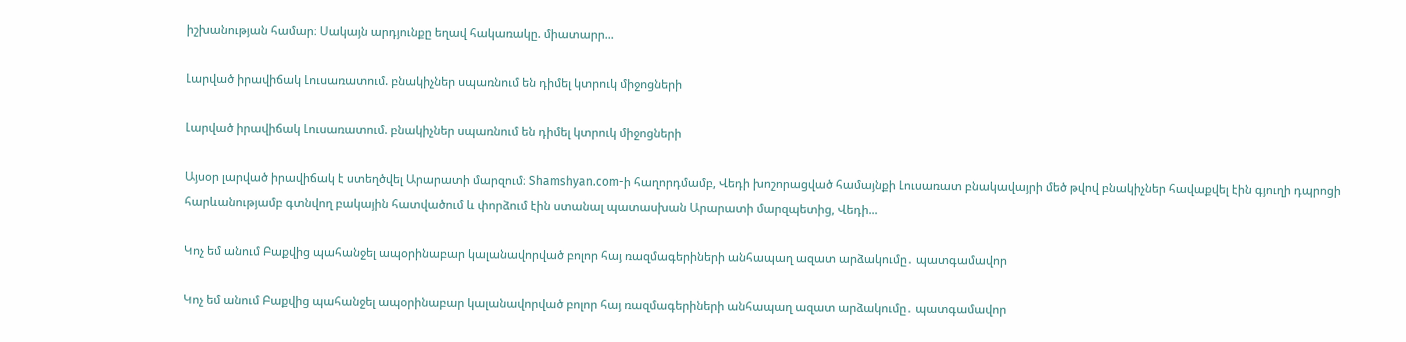իշխանության համար։ Սակայն արդյունքը եղավ հակառակը. միատարր...

Լարված իրավիճակ Լուսառատում. բնակիչներ սպառնում են դիմել կտրուկ միջոցների

Լարված իրավիճակ Լուսառատում. բնակիչներ սպառնում են դիմել կտրուկ միջոցների

Այսօր լարված իրավիճակ է ստեղծվել Արարատի մարզում։ Shamshyan.com-ի հաղորդմամբ, Վեդի խոշորացված համայնքի Լուսառատ բնակավայրի մեծ թվով բնակիչներ հավաքվել էին գյուղի դպրոցի հարևանությամբ գտնվող բակային հատվածում և փորձում էին ստանալ պատասխան Արարատի մարզպետից, Վեդի...

Կոչ եմ անում Բաքվից պահանջել ապօրինաբար կալանավորված բոլոր հայ ռազմագերիների անհապաղ ազատ արձակումը․ պատգամավոր

Կոչ եմ անում Բաքվից պահանջել ապօրինաբար կալանավորված բոլոր հայ ռազմագերիների անհապաղ ազատ արձակումը․ պատգամավոր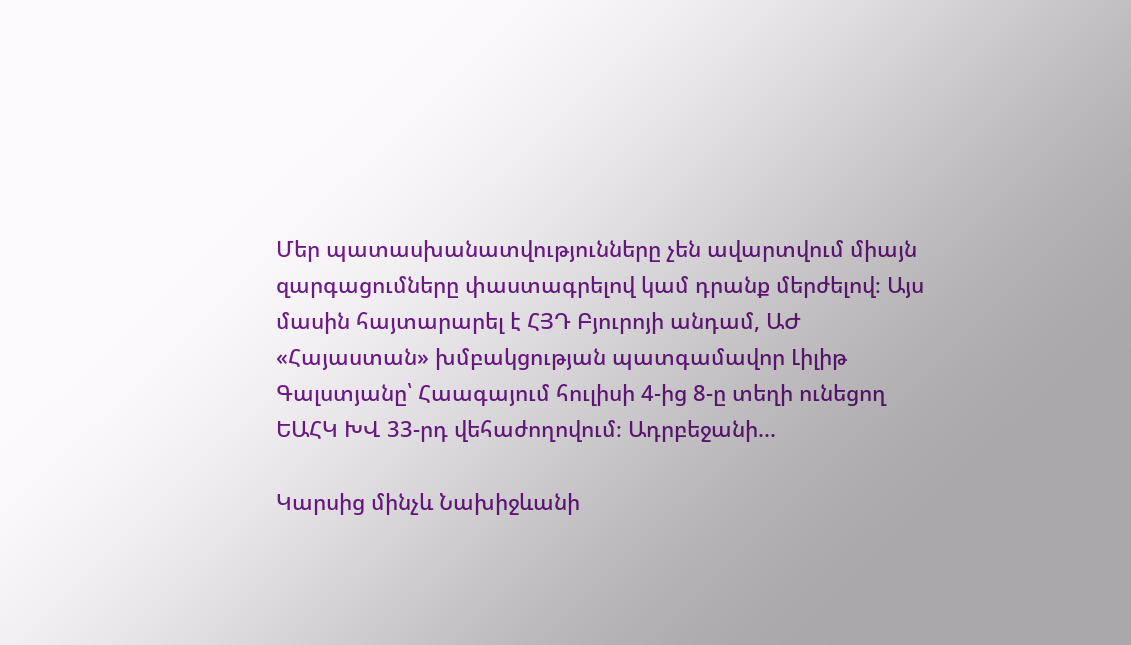Մեր պատասխանատվությունները չեն ավարտվում միայն զարգացումները փաստագրելով կամ դրանք մերժելով։ Այս մասին հայտարարել է ՀՅԴ Բյուրոյի անդամ, ԱԺ «Հայաստան» խմբակցության պատգամավոր Լիլիթ Գալստյանը՝ Հաագայում հուլիսի 4-ից 8-ը տեղի ունեցող ԵԱՀԿ ԽՎ 33-րդ վեհաժողովում։ Ադրբեջանի...

Կարսից մինչև Նախիջևանի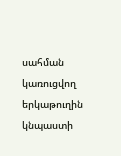սահման կառուցվող երկաթուղին կնպաստի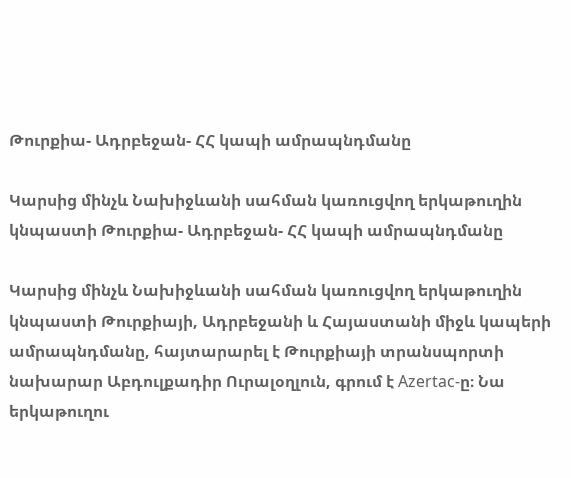Թուրքիա- Ադրբեջան- ՀՀ կապի ամրապնդմանը

Կարսից մինչև Նախիջևանի սահման կառուցվող երկաթուղին կնպաստի Թուրքիա- Ադրբեջան- ՀՀ կապի ամրապնդմանը

Կարսից մինչև Նախիջևանի սահման կառուցվող երկաթուղին կնպաստի Թուրքիայի, Ադրբեջանի և Հայաստանի միջև կապերի ամրապնդմանը, հայտարարել է Թուրքիայի տրանսպորտի նախարար Աբդուլքադիր Ուրալօղլուն, գրում է Azertac-ը։ Նա երկաթուղու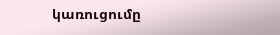կառուցումը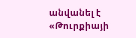անվանել է «Թուրքիայի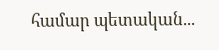համար պետական...